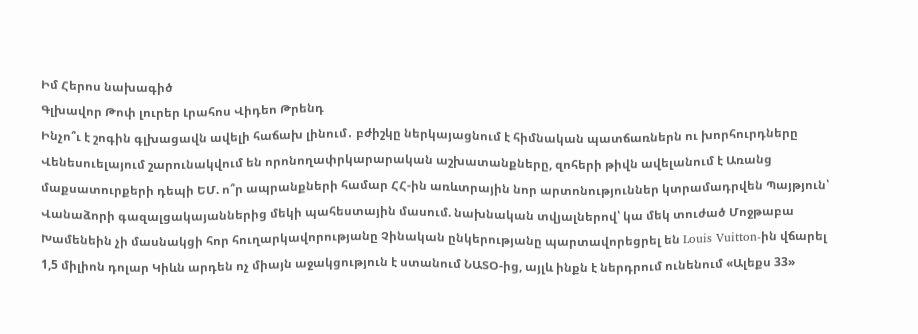Իմ Հերոս նախագիծ
Գլխավոր Թոփ լուրեր Լրահոս Վիդեո Թրենդ
Ինչո՞ւ է շոգին գլխացավն ավելի հաճախ լինում․ բժիշկը ներկայացնում է հիմնական պատճառներն ու խորհուրդները Վենեսուելայում շարունակվում են որոնողափրկարարական աշխատանքները, զոհերի թիվն ավելանում է Առանց մաքսատուրքերի դեպի ԵՄ. ո՞ր ապրանքների համար ՀՀ-ին առևտրային նոր արտոնություններ կտրամադրվեն Պայթյուն՝ Վանաձորի գազալցակայաններից մեկի պահեստային մասում. նախնական տվյալներով՝ կա մեկ տուժած Մոջթաբա Խամենեին չի մասնակցի հոր հուղարկավորությանը Չինական ընկերությանը պարտավորեցրել են Louis Vuitton-ին վճարել 1,5 միլիոն դոլար Կիևն արդեն ոչ միայն աջակցություն է ստանում ՆԱՏՕ-ից, այլև ինքն է ներդրում ունենում «Ալեքս 33»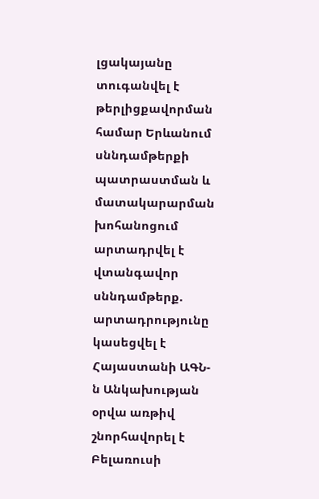լցակայանը տուգանվել է թերլիցքավորման համար Երևանում սննդամթերքի պատրաստման և մատակարարման խոհանոցում արտադրվել է վտանգավոր սննդամթերք. արտադրությունը կասեցվել է Հայաստանի ԱԳՆ-ն Անկախության օրվա առթիվ շնորհավորել է Բելառուսի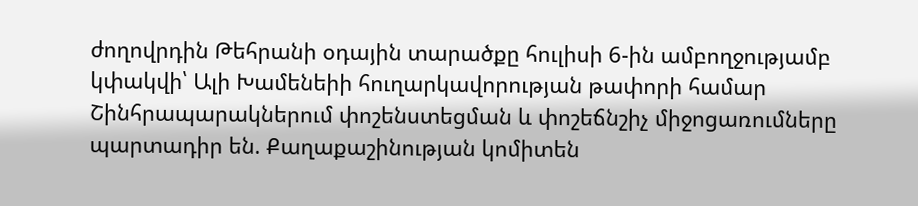ժողովրդին Թեհրանի օդային տարածքը հուլիսի 6-ին ամբողջությամբ կփակվի՝ Ալի Խամենեիի հուղարկավորության թափորի համար Շինհրապարակներում փոշենստեցման և փոշեճնշիչ միջոցառումները պարտադիր են. Քաղաքաշինության կոմիտեն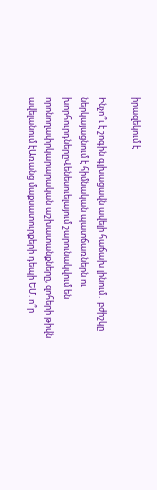իրազեկում է

Ինչո՞ւ է շոգին գլխացավն ավելի հաճախ լինում․ բժիշկը ներկայացնում է հիմնական պատճառներն ու խորհուրդներըՎենեսուելայում շարունակվում են որոնողափրկարարական աշխատանքները, զոհերի թիվն ավելանում էԱռանց մաքսատուրքերի դեպի ԵՄ. ո՞ր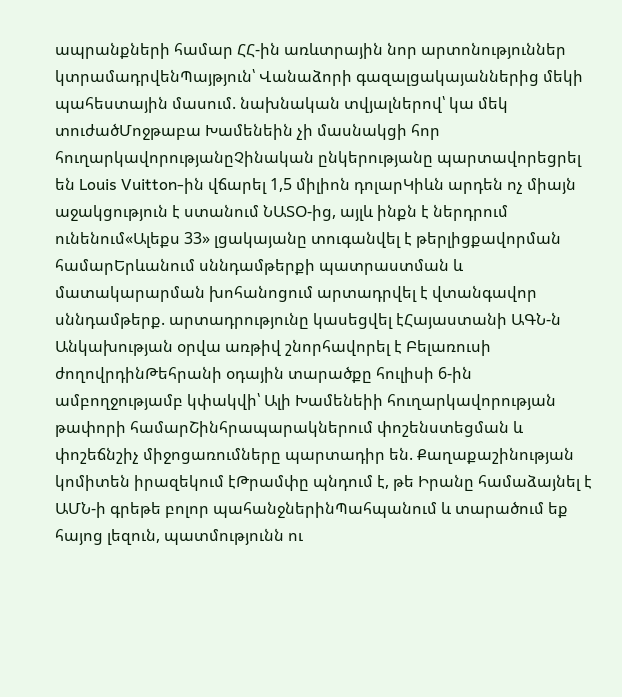ապրանքների համար ՀՀ-ին առևտրային նոր արտոնություններ կտրամադրվենՊայթյուն՝ Վանաձորի գազալցակայաններից մեկի պահեստային մասում. նախնական տվյալներով՝ կա մեկ տուժածՄոջթաբա Խամենեին չի մասնակցի հոր հուղարկավորությանըՉինական ընկերությանը պարտավորեցրել են Louis Vuitton-ին վճարել 1,5 միլիոն դոլարԿիևն արդեն ոչ միայն աջակցություն է ստանում ՆԱՏՕ-ից, այլև ինքն է ներդրում ունենում«Ալեքս 33» լցակայանը տուգանվել է թերլիցքավորման համարԵրևանում սննդամթերքի պատրաստման և մատակարարման խոհանոցում արտադրվել է վտանգավոր սննդամթերք. արտադրությունը կասեցվել էՀայաստանի ԱԳՆ-ն Անկախության օրվա առթիվ շնորհավորել է Բելառուսի ժողովրդինԹեհրանի օդային տարածքը հուլիսի 6-ին ամբողջությամբ կփակվի՝ Ալի Խամենեիի հուղարկավորության թափորի համարՇինհրապարակներում փոշենստեցման և փոշեճնշիչ միջոցառումները պարտադիր են. Քաղաքաշինության կոմիտեն իրազեկում էԹրամփը պնդում է, թե Իրանը համաձայնել է ԱՄՆ-ի գրեթե բոլոր պահանջներինՊահպանում և տարածում եք հայոց լեզուն, պատմությունն ու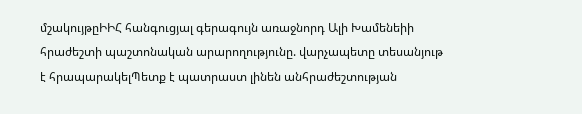մշակույթըԻԻՀ հանգուցյալ գերագույն առաջնորդ Ալի Խամենեիի հրաժեշտի պաշտոնական արարողությունը. վարչապետը տեսանյութ է հրապարակելՊետք է պատրաստ լինեն անհրաժեշտության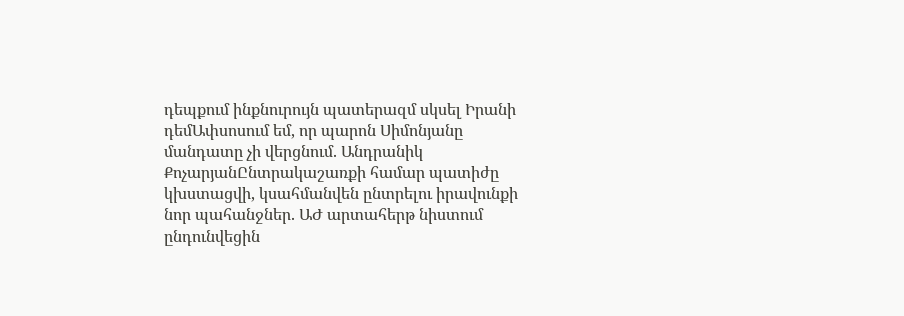դեպքում ինքնուրույն պատերազմ սկսել Իրանի դեմԱփսոսում եմ, որ պարոն Սիմոնյանը մանդատը չի վերցնում. Անդրանիկ ՔոչարյանԸնտրակաշառքի համար պատիժը կխստացվի, կսահմանվեն ընտրելու իրավունքի նոր պահանջներ. ԱԺ արտահերթ նիստում ընդունվեցին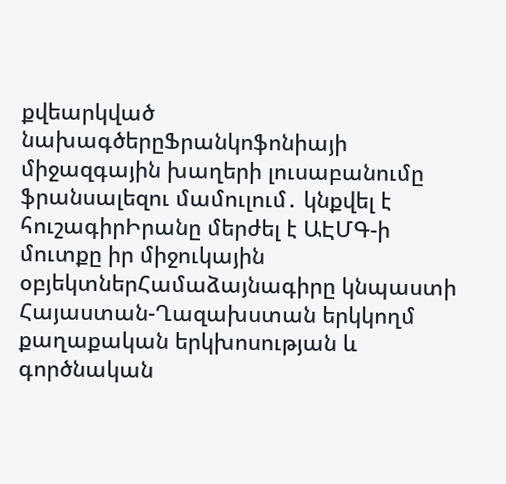քվեարկված նախագծերըՖրանկոֆոնիայի միջազգային խաղերի լուսաբանումը ֆրանսալեզու մամուլում․ կնքվել է հուշագիրԻրանը մերժել է ԱԷՄԳ-ի մուտքը իր միջուկային օբյեկտներՀամաձայնագիրը կնպաստի Հայաստան-Ղազախստան երկկողմ քաղաքական երկխոսության և գործնական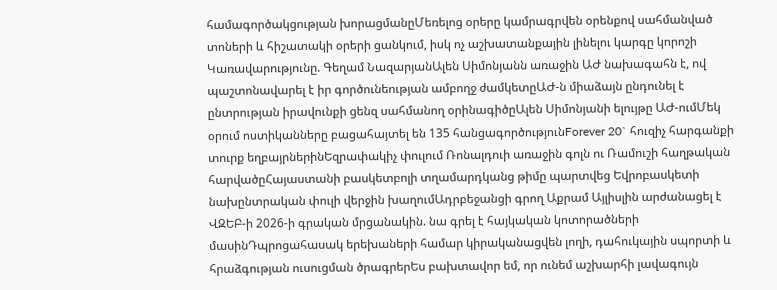համագործակցության խորացմանըՄեռելոց օրերը կամրագրվեն օրենքով սահմանված տոների և հիշատակի օրերի ցանկում, իսկ ոչ աշխատանքային լինելու կարգը կորոշի Կառավարությունը. Գեղամ ՆազարյանԱլեն Սիմոնյանն առաջին ԱԺ նախագահն է, ով պաշտոնավարել է իր գործունեության ամբողջ ժամկետըԱԺ-ն միաձայն ընդունել է ընտրության իրավունքի ցենզ սահմանող օրինագիծըԱլեն Սիմոնյանի ելույթը ԱԺ-ումՄեկ օրում ոստիկանները բացահայտել են 135 հանցագործությունForever 20` հուզիչ հարգանքի տուրք եղբայրներինԵզրափակիչ փուլում Ռոնալդուի առաջին գոլն ու Ռամուշի հաղթական հարվածըՀայաստանի բասկետբոլի տղամարդկանց թիմը պարտվեց Եվրոբասկետի նախընտրական փուլի վերջին խաղումԱդրբեջանցի գրող Աքրամ Այլիսլին արժանացել է ՎԶԵԲ-ի 2026-ի գրական մրցանակին. նա գրել է հայկական կոտորածների մասինԴպրոցահասակ երեխաների համար կիրականացվեն լողի, դահուկային սպորտի և հրաձգության ուսուցման ծրագրերԵս բախտավոր եմ, որ ունեմ աշխարհի լավագույն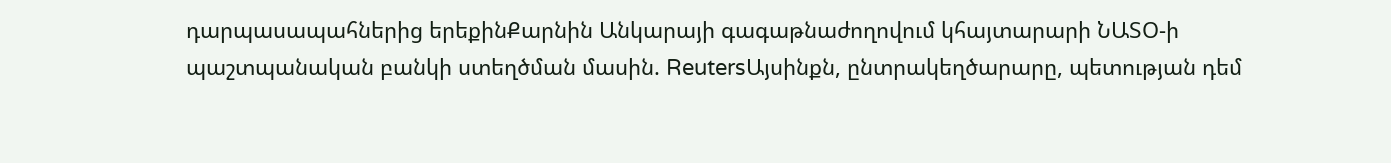դարպասապահներից երեքինՔարնին Անկարայի գագաթնաժողովում կհայտարարի ՆԱՏՕ-ի պաշտպանական բանկի ստեղծման մասին. ReutersԱյսինքն, ընտրակեղծարարը, պետության դեմ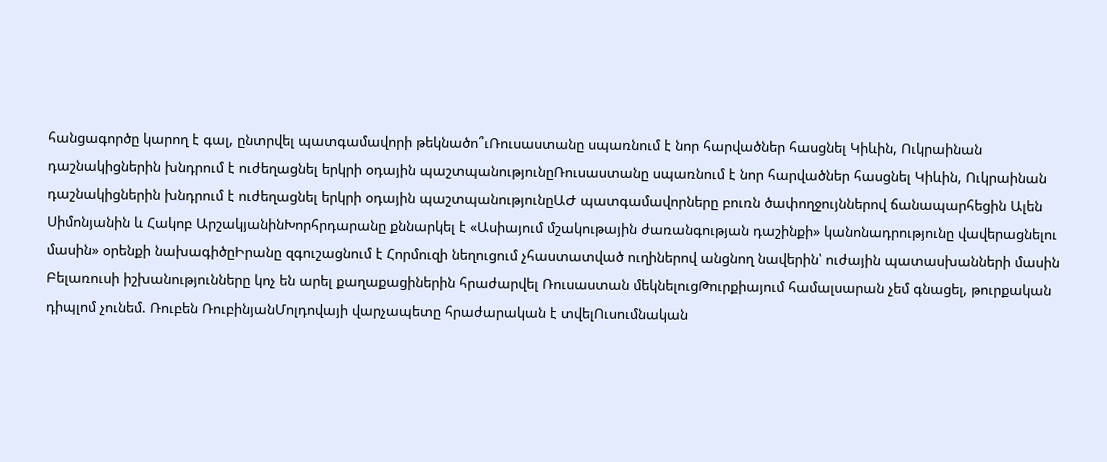հանցագործը կարող է գալ, ընտրվել պատգամավորի թեկնածո՞ւՌուսաստանը սպառնում է նոր հարվածներ հասցնել Կիևին, Ուկրաինան դաշնակիցներին խնդրում է ուժեղացնել երկրի օդային պաշտպանությունըՌուսաստանը սպառնում է նոր հարվածներ հասցնել Կիևին, Ուկրաինան դաշնակիցներին խնդրում է ուժեղացնել երկրի օդային պաշտպանությունըԱԺ պատգամավորները բուռն ծափողջույններով ճանապարհեցին Ալեն Սիմոնյանին և Հակոբ ԱրշակյանինԽորհրդարանը քննարկել է «Ասիայում մշակութային ժառանգության դաշինքի» կանոնադրությունը վավերացնելու մասին» օրենքի նախագիծըԻրանը զգուշացնում է Հորմուզի նեղուցում չհաստատված ուղիներով անցնող նավերին՝ ուժային պատասխանների մասին Բելառուսի իշխանությունները կոչ են արել քաղաքացիներին հրաժարվել Ռուսաստան մեկնելուցԹուրքիայում համալսարան չեմ գնացել, թուրքական դիպլոմ չունեմ. Ռուբեն ՌուբինյանՄոլդովայի վարչապետը հրաժարական է տվելՈւսումնական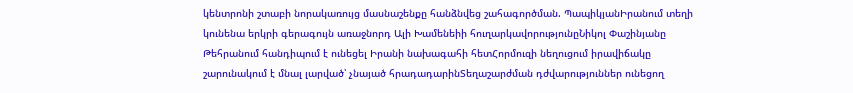կենտրոնի շտաբի նորակառույց մասնաշենքը հանձնվեց շահագործման. ՊապիկյանԻրանում տեղի կունենա երկրի գերագույն առաջնորդ Ալի Խամենեիի հուղարկավորությունըՆիկոլ Փաշինյանը Թեհրանում հանդիպում է ունեցել Իրանի նախագահի հետՀորմուզի նեղուցում իրավիճակը շարունակում է մնալ լարված՝ չնայած հրադադարինՏեղաշարժման դժվարություններ ունեցող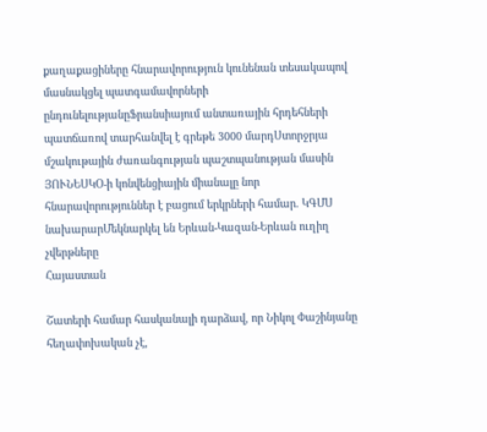քաղաքացիները հնարավորություն կունենան տեսակապով մասնակցել պատգամավորների ընդունելությանըՖրանսիայում անտառային հրդեհների պատճառով տարհանվել է գրեթե 3000 մարդՍտորջրյա մշակութային ժառանգության պաշտպանության մասին ՅՈՒՆԵՍԿՕ-ի կոնվենցիային միանալը նոր հնարավորություններ է բացում երկրների համար. ԿԳՄՍ նախարարՄեկնարկել են Երևան-Կազան-Երևան ուղիղ չվերթները
Հայաստան

Շատերի համար հասկանալի դարձավ, որ Նիկոլ Փաշինյանը հեղափոխական չէ,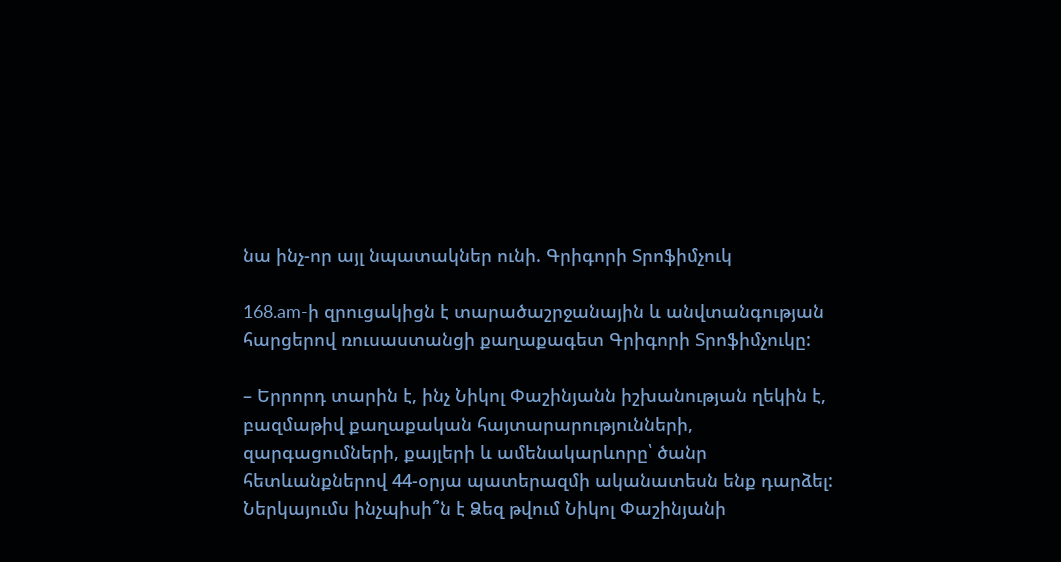նա ինչ-որ այլ նպատակներ ունի. Գրիգորի Տրոֆիմչուկ

168.am-ի զրուցակիցն է տարածաշրջանային և անվտանգության հարցերով ռուսաստանցի քաղաքագետ Գրիգորի Տրոֆիմչուկը:

– Երրորդ տարին է, ինչ Նիկոլ Փաշինյանն իշխանության ղեկին է, բազմաթիվ քաղաքական հայտարարությունների, զարգացումների, քայլերի և ամենակարևորը՝ ծանր հետևանքներով 44-օրյա պատերազմի ականատեսն ենք դարձել: Ներկայումս ինչպիսի՞ն է Ձեզ թվում Նիկոլ Փաշինյանի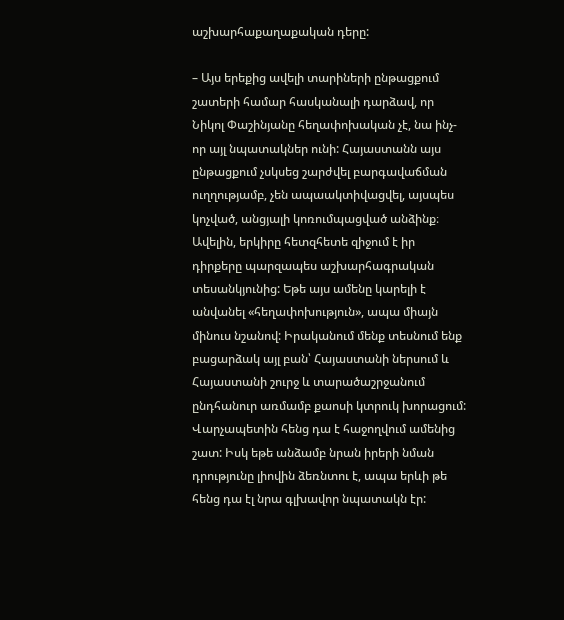աշխարհաքաղաքական դերը:

– Այս երեքից ավելի տարիների ընթացքում շատերի համար հասկանալի դարձավ, որ Նիկոլ Փաշինյանը հեղափոխական չէ, նա ինչ-որ այլ նպատակներ ունի: Հայաստանն այս ընթացքում չսկսեց շարժվել բարգավաճման ուղղությամբ, չեն ապաակտիվացվել, այսպես կոչված, անցյալի կոռումպացված անձինք։ Ավելին, երկիրը հետզհետե զիջում է իր դիրքերը պարզապես աշխարհագրական տեսանկյունից: Եթե այս ամենը կարելի է անվանել «հեղափոխություն», ապա միայն մինուս նշանով: Իրականում մենք տեսնում ենք բացարձակ այլ բան՝ Հայաստանի ներսում և Հայաստանի շուրջ և տարածաշրջանում ընդհանուր առմամբ քաոսի կտրուկ խորացում: Վարչապետին հենց դա է հաջողվում ամենից շատ: Իսկ եթե անձամբ նրան իրերի նման դրությունը լիովին ձեռնտու է, ապա երևի թե հենց դա էլ նրա գլխավոր նպատակն էր: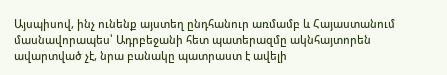Այսպիսով, ինչ ունենք այստեղ ընդհանուր առմամբ և Հայաստանում մասնավորապես՝ Ադրբեջանի հետ պատերազմը ակնհայտորեն ավարտված չէ, նրա բանակը պատրաստ է ավելի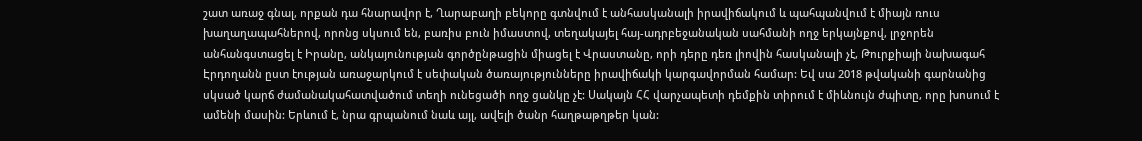շատ առաջ գնալ, որքան դա հնարավոր է, Ղարաբաղի բեկորը գտնվում է անհասկանալի իրավիճակում և պահպանվում է միայն ռուս խաղաղապահներով, որոնց սկսում են, բառիս բուն իմաստով, տեղակայել հայ-ադրբեջանական սահմանի ողջ երկայնքով, լրջորեն անհանգստացել է Իրանը, անկայունության գործընթացին միացել է Վրաստանը, որի դերը դեռ լիովին հասկանալի չէ, Թուրքիայի նախագահ Էրդողանն ըստ էության առաջարկում է սեփական ծառայությունները իրավիճակի կարգավորման համար: Եվ սա 2018 թվականի գարնանից սկսած կարճ ժամանակահատվածում տեղի ունեցածի ողջ ցանկը չէ: Սակայն ՀՀ վարչապետի դեմքին տիրում է միևնույն ժպիտը, որը խոսում է ամենի մասին: Երևում է, նրա գրպանում նաև այլ, ավելի ծանր հաղթաթղթեր կան: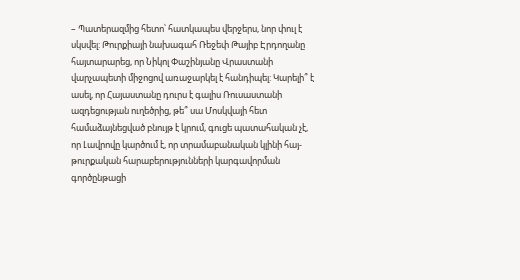– Պատերազմից հետո՝ հատկապես վերջերս, նոր փուլ է սկսվել: Թուրքիայի նախագահ Ռեջեփ Թայիբ Էրդողանը հայտարարեց, որ Նիկոլ Փաշինյանը Վրաստանի վարչապետի միջոցով առաջարկել է հանդիպել: Կարելի՞ է ասել, որ Հայաստանը դուրս է գալիս Ռուսաստանի ազդեցության ուղեծրից, թե՞ սա Մոսկվայի հետ համաձայնեցված բնույթ է կրում, գուցե պատահական չէ, որ Լավրովը կարծում է, որ տրամաբանական կլինի հայ-թուրքական հարաբերությունների կարգավորման գործընթացի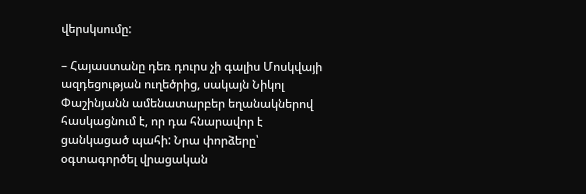վերսկսումը:

– Հայաստանը դեռ դուրս չի գալիս Մոսկվայի ազդեցության ուղեծրից, սակայն Նիկոլ Փաշինյանն ամենատարբեր եղանակներով հասկացնում է, որ դա հնարավոր է ցանկացած պահի: Նրա փորձերը՝ օգտագործել վրացական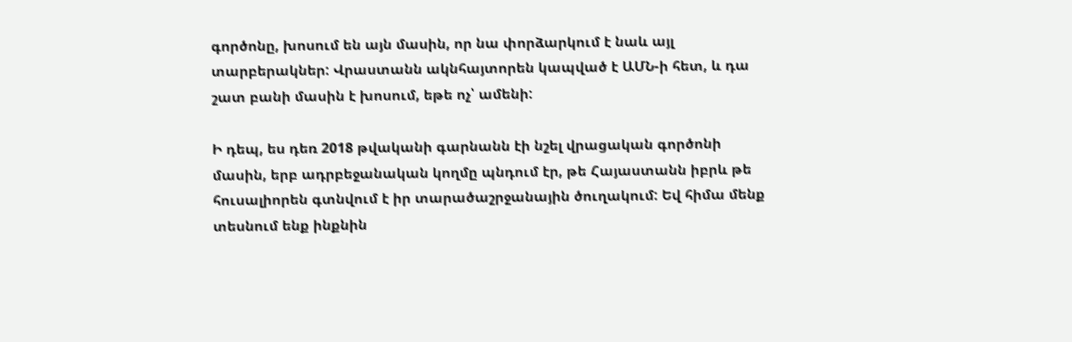գործոնը, խոսում են այն մասին, որ նա փորձարկում է նաև այլ տարբերակներ: Վրաստանն ակնհայտորեն կապված է ԱՄՆ-ի հետ, և դա շատ բանի մասին է խոսում, եթե ոչ՝ ամենի:

Ի դեպ, ես դեռ 2018 թվականի գարնանն էի նշել վրացական գործոնի մասին, երբ ադրբեջանական կողմը պնդում էր, թե Հայաստանն իբրև թե հուսալիորեն գտնվում է իր տարածաշրջանային ծուղակում: Եվ հիմա մենք տեսնում ենք ինքնին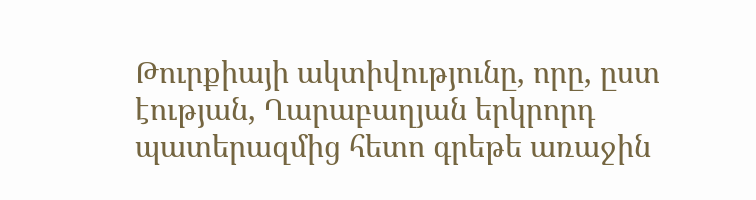Թուրքիայի ակտիվությունը, որը, ըստ էության, Ղարաբաղյան երկրորդ պատերազմից հետո գրեթե առաջին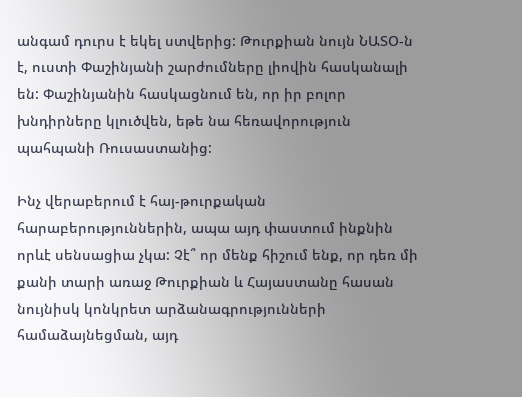անգամ դուրս է եկել ստվերից: Թուրքիան նույն ՆԱՏՕ-ն է, ուստի Փաշինյանի շարժումները լիովին հասկանալի են: Փաշինյանին հասկացնում են, որ իր բոլոր խնդիրները կլուծվեն, եթե նա հեռավորություն պահպանի Ռուսաստանից:

Ինչ վերաբերում է հայ-թուրքական հարաբերություններին, ապա այդ փաստում ինքնին որևէ սենսացիա չկա: Չէ՞ որ մենք հիշում ենք, որ դեռ մի քանի տարի առաջ Թուրքիան և Հայաստանը հասան նույնիսկ կոնկրետ արձանագրությունների համաձայնեցման, այդ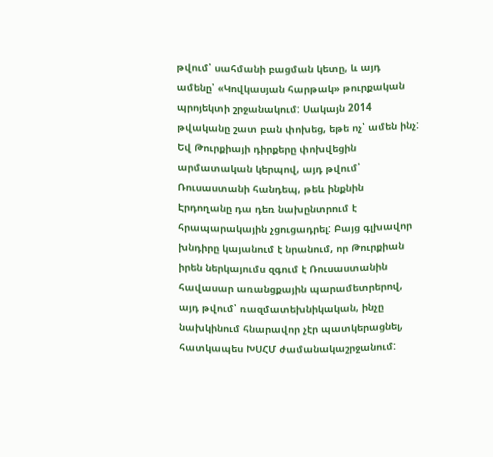թվում՝ սահմանի բացման կետը, և այդ ամենը՝ «Կովկասյան հարթակ» թուրքական պրոյեկտի շրջանակում: Սակայն 2014 թվականը շատ բան փոխեց, եթե ոչ՝ ամեն ինչ: Եվ Թուրքիայի դիրքերը փոխվեցին արմատական կերպով, այդ թվում՝ Ռուսաստանի հանդեպ, թեև ինքնին Էրդողանը դա դեռ նախընտրում է հրապարակային չցուցադրել: Բայց գլխավոր խնդիրը կայանում է նրանում, որ Թուրքիան իրեն ներկայումս զգում է Ռուսաստանին հավասար առանցքային պարամետրերով, այդ թվում՝ ռազմատեխնիկական, ինչը նախկինում հնարավոր չէր պատկերացնել, հատկապես ԽՍՀՄ ժամանակաշրջանում: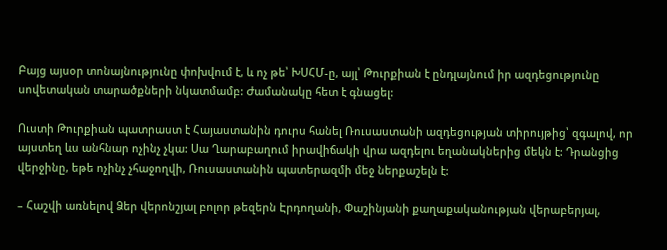Բայց այսօր տոնայնությունը փոխվում է, և ոչ թե՝ ԽՍՀՄ-ը, այլ՝ Թուրքիան է ընդլայնում իր ազդեցությունը սովետական տարածքների նկատմամբ: Ժամանակը հետ է գնացել:

Ուստի Թուրքիան պատրաստ է Հայաստանին դուրս հանել Ռուսաստանի ազդեցության տիրույթից՝ զգալով, որ այստեղ ևս անհնար ոչինչ չկա: Սա Ղարաբաղում իրավիճակի վրա ազդելու եղանակներից մեկն է: Դրանցից վերջինը, եթե ոչինչ չհաջողվի, Ռուսաստանին պատերազմի մեջ ներքաշելն է:

– Հաշվի առնելով Ձեր վերոնշյալ բոլոր թեզերն Էրդողանի, Փաշինյանի քաղաքականության վերաբերյալ,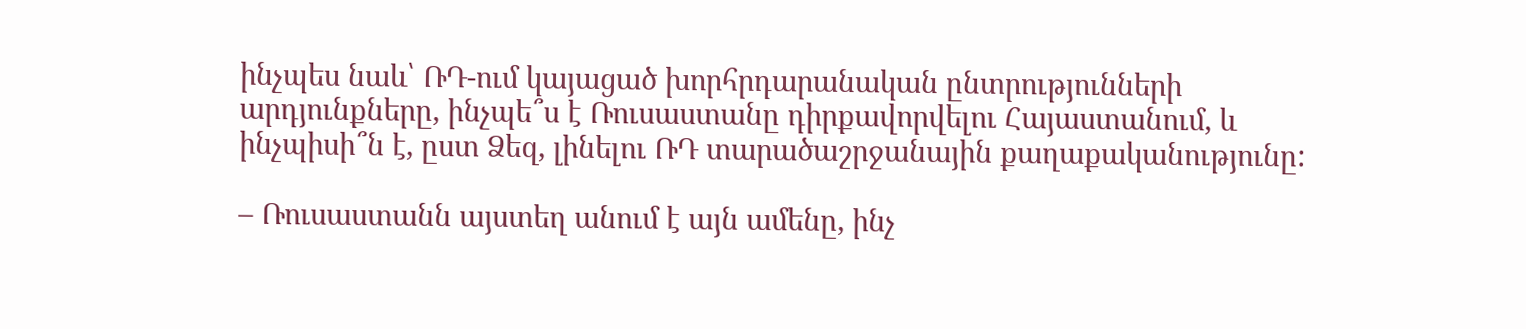ինչպես նաև՝ ՌԴ-ում կայացած խորհրդարանական ընտրությունների արդյունքները, ինչպե՞ս է Ռուսաստանը դիրքավորվելու Հայաստանում, և ինչպիսի՞ն է, ըստ Ձեզ, լինելու ՌԴ տարածաշրջանային քաղաքականությունը:

– Ռուսաստանն այստեղ անում է այն ամենը, ինչ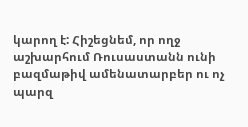կարող է: Հիշեցնեմ, որ ողջ աշխարհում Ռուսաստանն ունի բազմաթիվ ամենատարբեր ու ոչ պարզ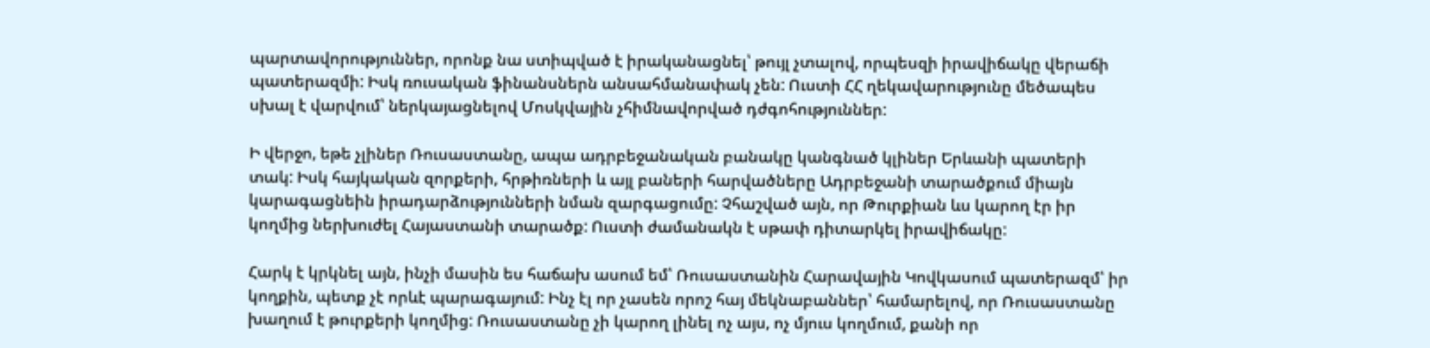պարտավորություններ, որոնք նա ստիպված է իրականացնել՝ թույլ չտալով, որպեսզի իրավիճակը վերաճի պատերազմի: Իսկ ռուսական ֆինանսներն անսահմանափակ չեն: Ուստի ՀՀ ղեկավարությունը մեծապես սխալ է վարվում՝ ներկայացնելով Մոսկվային չհիմնավորված դժգոհություններ:

Ի վերջո, եթե չլիներ Ռուսաստանը, ապա ադրբեջանական բանակը կանգնած կլիներ Երևանի պատերի տակ: Իսկ հայկական զորքերի, հրթիռների և այլ բաների հարվածները Ադրբեջանի տարածքում միայն կարագացնեին իրադարձությունների նման զարգացումը: Չհաշված այն, որ Թուրքիան ևս կարող էր իր կողմից ներխուժել Հայաստանի տարածք: Ուստի ժամանակն է սթափ դիտարկել իրավիճակը:

Հարկ է կրկնել այն, ինչի մասին ես հաճախ ասում եմ՝ Ռուսաստանին Հարավային Կովկասում պատերազմ՝ իր կողքին, պետք չէ որևէ պարագայում: Ինչ էլ որ չասեն որոշ հայ մեկնաբաններ՝ համարելով, որ Ռուսաստանը խաղում է թուրքերի կողմից: Ռուսաստանը չի կարող լինել ոչ այս, ոչ մյուս կողմում, քանի որ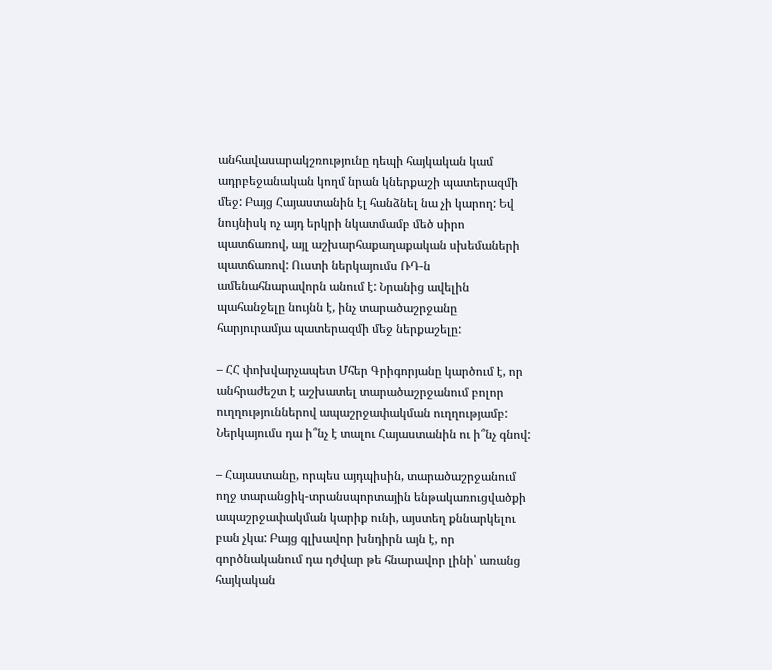անհավասարակշռությունը դեպի հայկական կամ ադրբեջանական կողմ նրան կներքաշի պատերազմի մեջ: Բայց Հայաստանին էլ հանձնել նա չի կարող: Եվ նույնիսկ ոչ այդ երկրի նկատմամբ մեծ սիրո պատճառով, այլ աշխարհաքաղաքական սխեմաների պատճառով: Ուստի ներկայումս ՌԴ-ն ամենահնարավորն անում է: Նրանից ավելին պահանջելը նույնն է, ինչ տարածաշրջանը հարյուրամյա պատերազմի մեջ ներքաշելը:

– ՀՀ փոխվարչապետ Մհեր Գրիգորյանը կարծում է, որ անհրաժեշտ է աշխատել տարածաշրջանում բոլոր ուղղություններով ապաշրջափակման ուղղությամբ: Ներկայումս դա ի՞նչ է տալու Հայաստանին ու ի՞նչ գնով:

– Հայաստանը, որպես այդպիսին, տարածաշրջանում ողջ տարանցիկ-տրանսպորտային ենթակառուցվածքի ապաշրջափակման կարիք ունի, այստեղ քննարկելու բան չկա: Բայց գլխավոր խնդիրն այն է, որ գործնականում դա դժվար թե հնարավոր լինի՝ առանց հայկական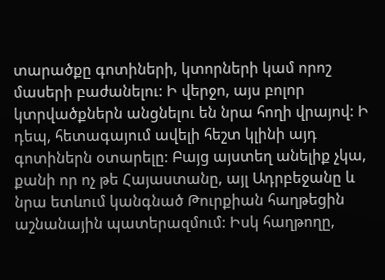տարածքը գոտիների, կտորների կամ որոշ մասերի բաժանելու: Ի վերջո, այս բոլոր կտրվածքներն անցնելու են նրա հողի վրայով: Ի դեպ, հետագայում ավելի հեշտ կլինի այդ գոտիներն օտարելը: Բայց այստեղ անելիք չկա, քանի որ ոչ թե Հայաստանը, այլ Ադրբեջանը և նրա ետևում կանգնած Թուրքիան հաղթեցին աշնանային պատերազմում: Իսկ հաղթողը,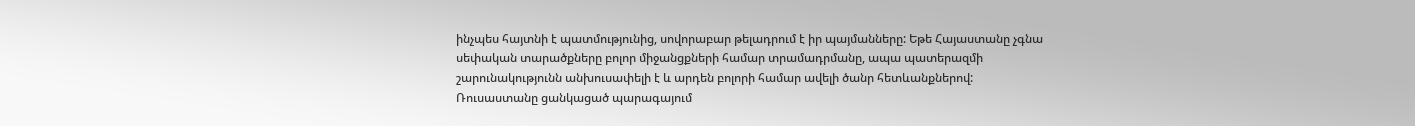ինչպես հայտնի է պատմությունից, սովորաբար թելադրում է իր պայմանները: Եթե Հայաստանը չգնա սեփական տարածքները բոլոր միջանցքների համար տրամադրմանը, ապա պատերազմի շարունակությունն անխուսափելի է և արդեն բոլորի համար ավելի ծանր հետևանքներով: Ռուսաստանը ցանկացած պարագայում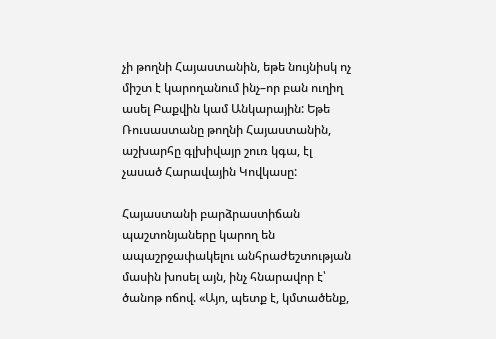չի թողնի Հայաստանին, եթե նույնիսկ ոչ միշտ է կարողանում ինչ–որ բան ուղիղ ասել Բաքվին կամ Անկարային: Եթե Ռուսաստանը թողնի Հայաստանին, աշխարհը գլխիվայր շուռ կգա, էլ չասած Հարավային Կովկասը:

Հայաստանի բարձրաստիճան պաշտոնյաները կարող են ապաշրջափակելու անհրաժեշտության մասին խոսել այն, ինչ հնարավոր է՝ ծանոթ ոճով. «Այո, պետք է, կմտածենք,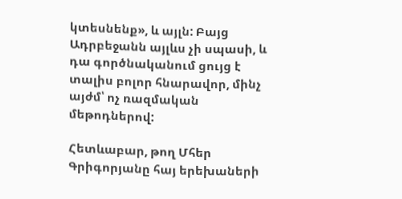կտեսնենք», և այլն: Բայց Ադրբեջանն այլևս չի սպասի, և դա գործնականում ցույց է տալիս բոլոր հնարավոր, մինչ այժմ՝ ոչ ռազմական մեթոդներով:

Հետևաբար, թող Մհեր Գրիգորյանը հայ երեխաների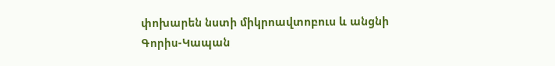փոխարեն նստի միկրոավտոբուս և անցնի Գորիս-Կապան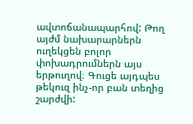ավտոճանապարհով: Թող այժմ նախարարներն ուղեկցեն բոլոր փոխադրումներն այս երթուղով։ Գուցե այդպես թեկուզ ինչ-որ բան տեղից շարժվի: